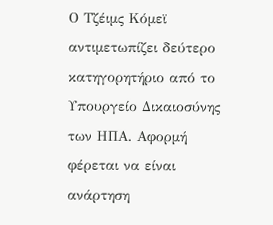Ο Τζέιμς Κόμεϊ αντιμετωπίζει δεύτερο κατηγορητήριο από το Υπουργείο Δικαιοσύνης των ΗΠΑ. Αφορμή φέρεται να είναι ανάρτηση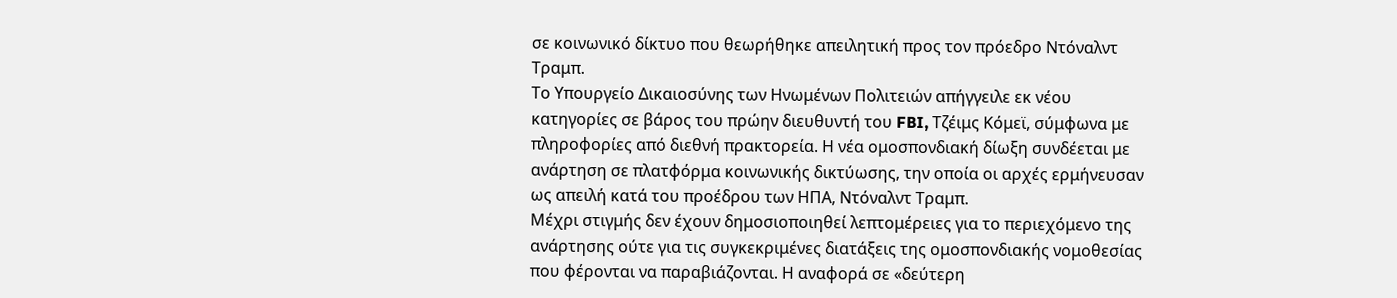σε κοινωνικό δίκτυο που θεωρήθηκε απειλητική προς τον πρόεδρο Ντόναλντ Τραμπ.
Το Υπουργείο Δικαιοσύνης των Ηνωμένων Πολιτειών απήγγειλε εκ νέου κατηγορίες σε βάρος του πρώην διευθυντή του FBI, Τζέιμς Κόμεϊ, σύμφωνα με πληροφορίες από διεθνή πρακτορεία. Η νέα ομοσπονδιακή δίωξη συνδέεται με ανάρτηση σε πλατφόρμα κοινωνικής δικτύωσης, την οποία οι αρχές ερμήνευσαν ως απειλή κατά του προέδρου των ΗΠΑ, Ντόναλντ Τραμπ.
Μέχρι στιγμής δεν έχουν δημοσιοποιηθεί λεπτομέρειες για το περιεχόμενο της ανάρτησης ούτε για τις συγκεκριμένες διατάξεις της ομοσπονδιακής νομοθεσίας που φέρονται να παραβιάζονται. Η αναφορά σε «δεύτερη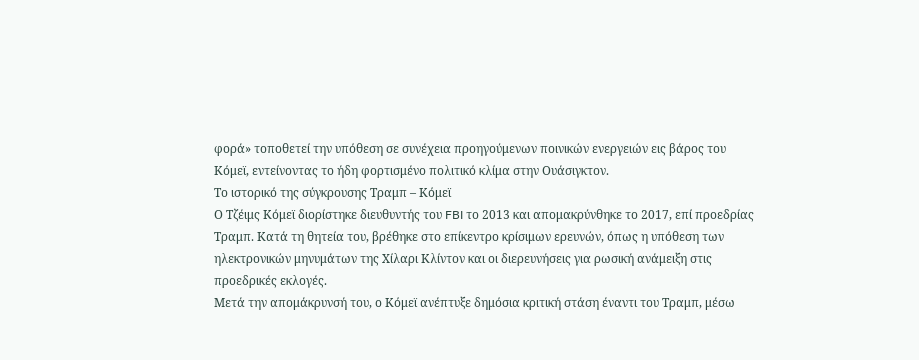φορά» τοποθετεί την υπόθεση σε συνέχεια προηγούμενων ποινικών ενεργειών εις βάρος του Κόμεϊ, εντείνοντας το ήδη φορτισμένο πολιτικό κλίμα στην Ουάσιγκτον.
Το ιστορικό της σύγκρουσης Τραμπ – Κόμεϊ
Ο Τζέιμς Κόμεϊ διορίστηκε διευθυντής του FBI το 2013 και απομακρύνθηκε το 2017, επί προεδρίας Τραμπ. Κατά τη θητεία του, βρέθηκε στο επίκεντρο κρίσιμων ερευνών, όπως η υπόθεση των ηλεκτρονικών μηνυμάτων της Χίλαρι Κλίντον και οι διερευνήσεις για ρωσική ανάμειξη στις προεδρικές εκλογές.
Μετά την απομάκρυνσή του, ο Κόμεϊ ανέπτυξε δημόσια κριτική στάση έναντι του Τραμπ, μέσω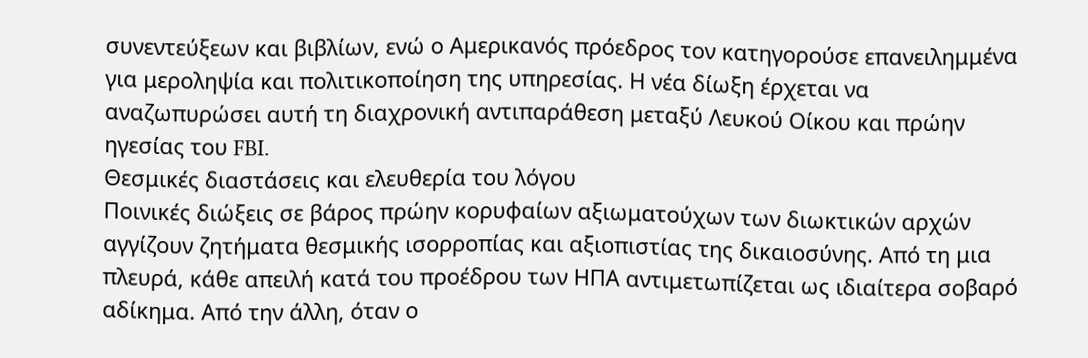συνεντεύξεων και βιβλίων, ενώ ο Αμερικανός πρόεδρος τον κατηγορούσε επανειλημμένα για μεροληψία και πολιτικοποίηση της υπηρεσίας. Η νέα δίωξη έρχεται να αναζωπυρώσει αυτή τη διαχρονική αντιπαράθεση μεταξύ Λευκού Οίκου και πρώην ηγεσίας του FBI.
Θεσμικές διαστάσεις και ελευθερία του λόγου
Ποινικές διώξεις σε βάρος πρώην κορυφαίων αξιωματούχων των διωκτικών αρχών αγγίζουν ζητήματα θεσμικής ισορροπίας και αξιοπιστίας της δικαιοσύνης. Από τη μια πλευρά, κάθε απειλή κατά του προέδρου των ΗΠΑ αντιμετωπίζεται ως ιδιαίτερα σοβαρό αδίκημα. Από την άλλη, όταν ο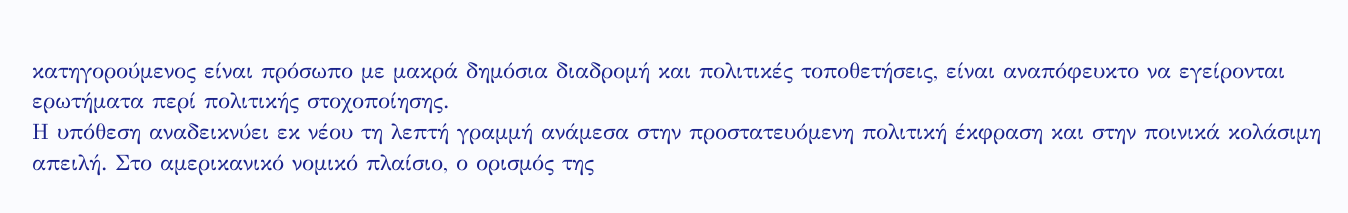κατηγορούμενος είναι πρόσωπο με μακρά δημόσια διαδρομή και πολιτικές τοποθετήσεις, είναι αναπόφευκτο να εγείρονται ερωτήματα περί πολιτικής στοχοποίησης.
Η υπόθεση αναδεικνύει εκ νέου τη λεπτή γραμμή ανάμεσα στην προστατευόμενη πολιτική έκφραση και στην ποινικά κολάσιμη απειλή. Στο αμερικανικό νομικό πλαίσιο, ο ορισμός της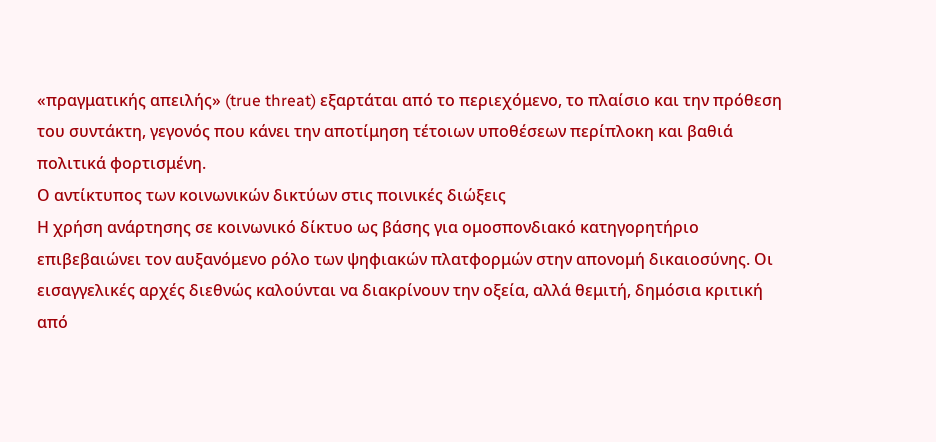«πραγματικής απειλής» (true threat) εξαρτάται από το περιεχόμενο, το πλαίσιο και την πρόθεση του συντάκτη, γεγονός που κάνει την αποτίμηση τέτοιων υποθέσεων περίπλοκη και βαθιά πολιτικά φορτισμένη.
Ο αντίκτυπος των κοινωνικών δικτύων στις ποινικές διώξεις
Η χρήση ανάρτησης σε κοινωνικό δίκτυο ως βάσης για ομοσπονδιακό κατηγορητήριο επιβεβαιώνει τον αυξανόμενο ρόλο των ψηφιακών πλατφορμών στην απονομή δικαιοσύνης. Οι εισαγγελικές αρχές διεθνώς καλούνται να διακρίνουν την οξεία, αλλά θεμιτή, δημόσια κριτική από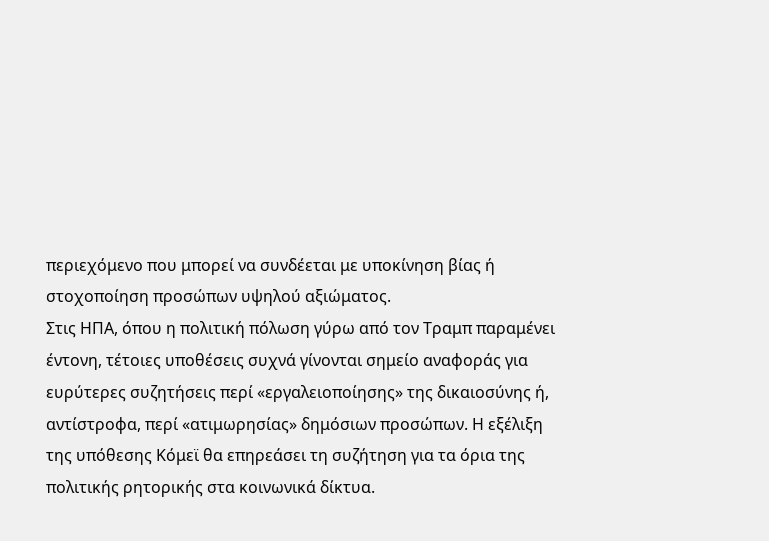περιεχόμενο που μπορεί να συνδέεται με υποκίνηση βίας ή στοχοποίηση προσώπων υψηλού αξιώματος.
Στις ΗΠΑ, όπου η πολιτική πόλωση γύρω από τον Τραμπ παραμένει έντονη, τέτοιες υποθέσεις συχνά γίνονται σημείο αναφοράς για ευρύτερες συζητήσεις περί «εργαλειοποίησης» της δικαιοσύνης ή, αντίστροφα, περί «ατιμωρησίας» δημόσιων προσώπων. Η εξέλιξη της υπόθεσης Κόμεϊ θα επηρεάσει τη συζήτηση για τα όρια της πολιτικής ρητορικής στα κοινωνικά δίκτυα.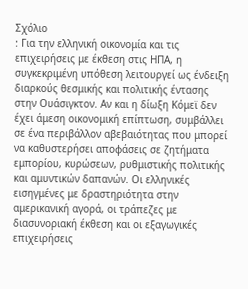Σχόλιο
: Για την ελληνική οικονομία και τις επιχειρήσεις με έκθεση στις ΗΠΑ, η συγκεκριμένη υπόθεση λειτουργεί ως ένδειξη διαρκούς θεσμικής και πολιτικής έντασης στην Ουάσιγκτον. Αν και η δίωξη Κόμεϊ δεν έχει άμεση οικονομική επίπτωση, συμβάλλει σε ένα περιβάλλον αβεβαιότητας που μπορεί να καθυστερήσει αποφάσεις σε ζητήματα εμπορίου, κυρώσεων, ρυθμιστικής πολιτικής και αμυντικών δαπανών. Οι ελληνικές εισηγμένες με δραστηριότητα στην αμερικανική αγορά, οι τράπεζες με διασυνοριακή έκθεση και οι εξαγωγικές επιχειρήσεις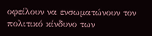οφείλουν να ενσωματώνουν τον πολιτικό κίνδυνο των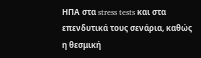ΗΠΑ στα stress tests και στα επενδυτικά τους σενάρια, καθώς η θεσμική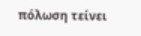πόλωση τείνει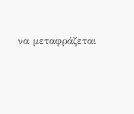να μεταφράζεται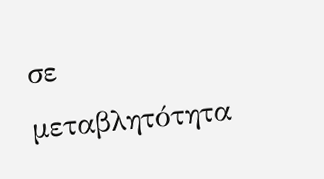σε μεταβλητότητα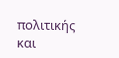πολιτικής και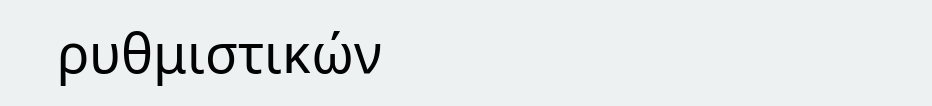ρυθμιστικών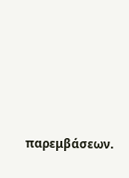παρεμβάσεων.